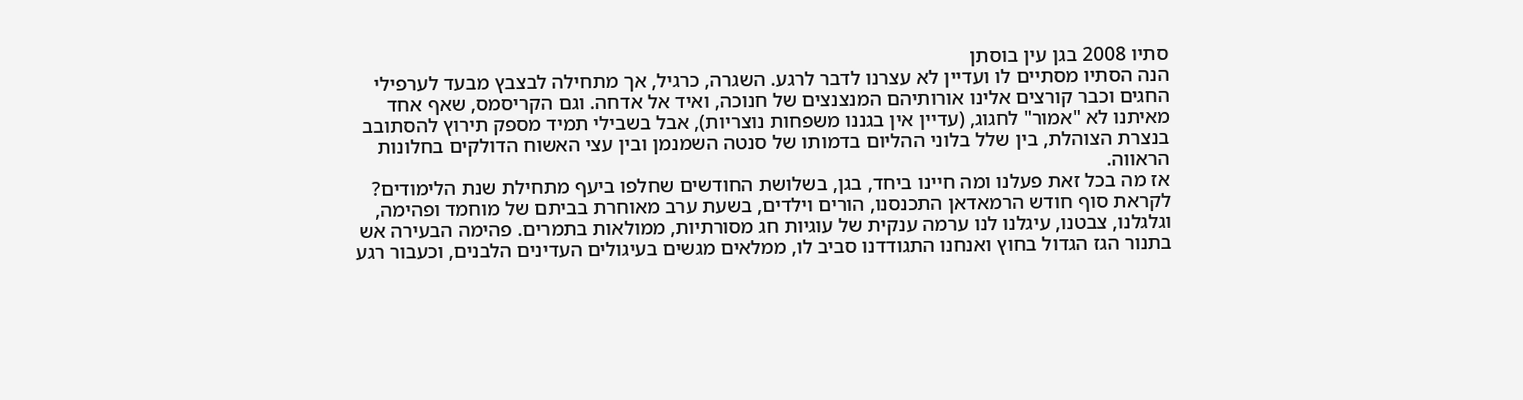סתיו 2008 בגן עין בוסתן
הנה הסתיו מסתיים לו ועדיין לא עצרנו לדבר לרגע. השגרה, כרגיל, אך מתחילה לבצבץ מבעד לערפילי החגים וכבר קורצים אלינו אורותיהם המנצנצים של חנוכה, ואיד אל אדחה. וגם הקריסמס, שאף אחד מאיתנו לא "אמור" לחגוג, (עדיין אין בגננו משפחות נוצריות), אבל בשבילי תמיד מספק תירוץ להסתובב בנצרת הצוהלת, בין שלל בלוני ההליום בדמותו של סנטה השמנמן ובין עצי האשוח הדולקים בחלונות הראווה.
אז מה בכל זאת פעלנו ומה חיינו ביחד, בגן, בשלושת החודשים שחלפו ביעף מתחילת שנת הלימודים? לקראת סוף חודש הרמאדאן התכנסנו, הורים וילדים, בשעת ערב מאוחרת בביתם של מוחמד ופהימה, וגלגלנו, צבטנו, עיגלנו לנו ערמה ענקית של עוגיות חג מסורתיות, ממולאות בתמרים. פהימה הבעירה אש בתנור הגז הגדול בחוץ ואנחנו התגודדנו סביב לו, ממלאים מגשים בעיגולים העדינים הלבנים, וכעבור רגע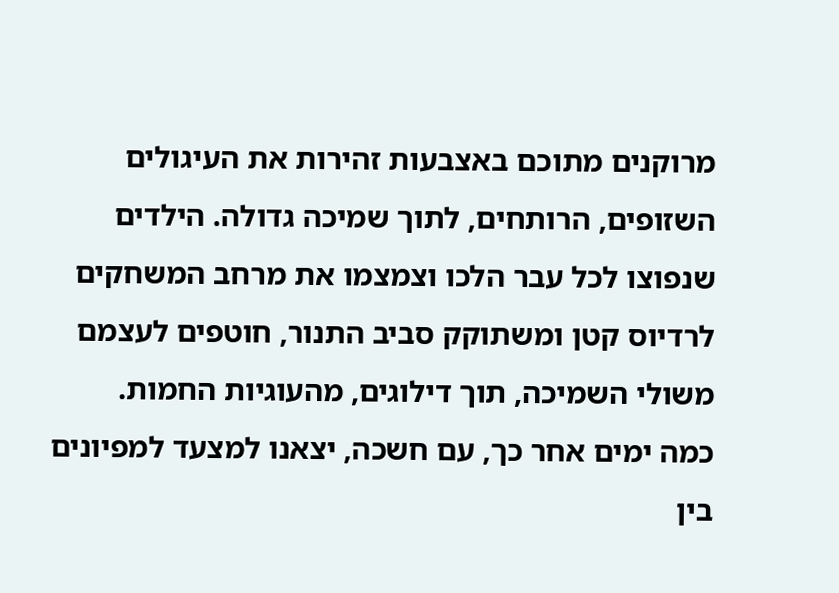מרוקנים מתוכם באצבעות זהירות את העיגולים השזופים, הרותחים, לתוך שמיכה גדולה. הילדים שנפוצו לכל עבר הלכו וצמצמו את מרחב המשחקים לרדיוס קטן ומשתוקק סביב התנור, חוטפים לעצמם משולי השמיכה, תוך דילוגים, מהעוגיות החמות.
כמה ימים אחר כך, עם חשכה, יצאנו למצעד למפיונים בין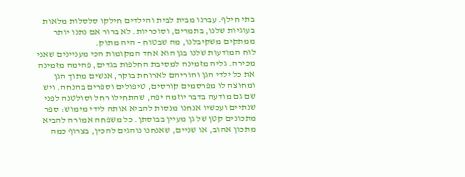בתי חילף. עברנו מבית לבית והילדים חילקו סלסלות מלאות בעוגיות שלנו, בתמרים, וסוכריות. לא ברור אם נתנו יותר ממתקים משקיבלנו, מה שבטוח - היה מתוק.
לוח המודעות שלנו בגן הוא אחד המקומות הכי מעניינים שאני מכירה. גליה מזמינה למסיבת החלפות בגדים, פהימה מזמינה את כל ילדי הגן והוריהם לארוחת בוקר, אנשים מתוך הגן ומחוצה לו מפרסמים קורסים, טיפולים וספרים בהנחה. ויש שם גם מודעה בדבר יוזמה יפה, שהתחילו רחל וסולטנה לפני שנתיים ועכשיו אנחנו מנסות להביא אותה לידי מימוש: ספר מתכונים קטן של גן מעיין בבוסתן. כל משפחה אמורה להביא מתכון אהוב, או שניים, שאנחנו נוהגים להכין, בצרוף כמה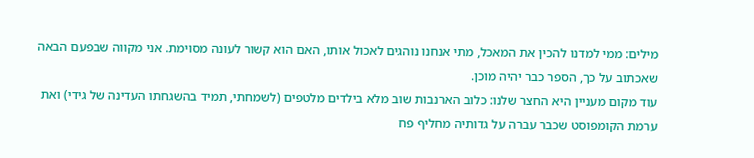מילים: ממי למדנו להכין את המאכל, מתי אנחנו נוהגים לאכול אותו, האם הוא קשור לעונה מסוימת. אני מקווה שבפעם הבאה שאכתוב על כך, הספר כבר יהיה מוכן.
עוד מקום מעניין היא החצר שלנו: כלוב הארנבות שוב מלא בילדים מלטפים (לשמחתי, תמיד בהשגחתו העדינה של גידי) ואת ערמת הקומפוסט שכבר עברה על גדותיה מחליף פח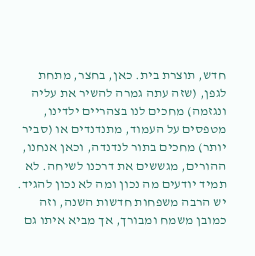חדש, תוצרת בית. כאן, בחצר, מתחת לגפן, (שזה עתה גמרה להשיר את עליה ונגזמה) מחכים לנו בצהריים ילדינו, מטפסים על העמוד, מתנדנדים או (סביר יותר) מחכים בתור לנדנדה, וכאן אנחנו, ההורים, מגששים את דרכנו לשיחה. לא תמיד יודעים מה נכון ומה לא נכון להגיד. יש הרבה משפחות חדשות השנה, וזה כמובן משמח ומבורך, אך מביא איתו גם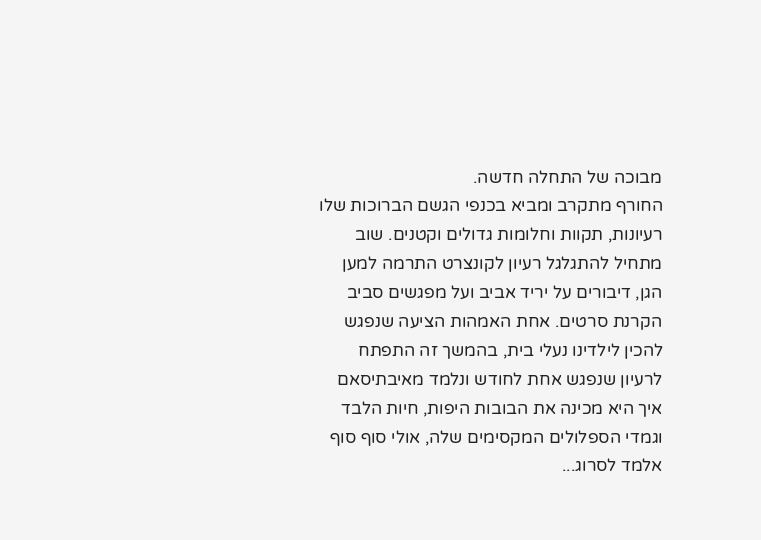מבוכה של התחלה חדשה.
החורף מתקרב ומביא בכנפי הגשם הברוכות שלו רעיונות, תקוות וחלומות גדולים וקטנים. שוב מתחיל להתגלגל רעיון לקונצרט התרמה למען הגן, דיבורים על יריד אביב ועל מפגשים סביב הקרנת סרטים. אחת האמהות הציעה שנפגש להכין לילדינו נעלי בית, בהמשך זה התפתח לרעיון שנפגש אחת לחודש ונלמד מאיבתיסאם איך היא מכינה את הבובות היפות, חיות הלבד וגמדי הספלולים המקסימים שלה, אולי סוף סוף אלמד לסרוג...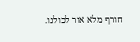חורף מלא אור לכולנו.